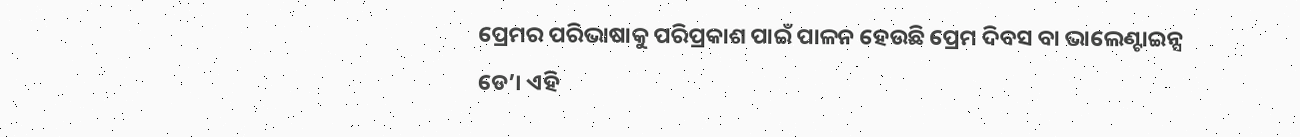ପ୍ରେମର ପରିଭାଷାକୁ ପରିପ୍ରକାଶ ପାଇଁ ପାଳନ ହେଉଛି ପ୍ରେମ ଦିବସ ବା ଭାଲେଣ୍ଟାଇନ୍ସ ଡେ’। ଏହି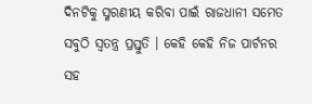ଦିନଟିକୁ ସ୍ମରଣୀୟ କରିବା ପାଇଁ ରାଜଧାନୀ ସମେତ ସବୁଠି ସ୍ବତନ୍ତ୍ର ପ୍ରସ୍ତୁତି । କେହି କେହି ନିଜ ପାର୍ଟନର ସହ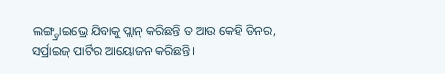ଲଙ୍ଗ୍ଡ୍ରାଇଭ୍ରେ ଯିବାକୁ ପ୍ଲାନ୍ କରିଛନ୍ତି ତ ଆଉ କେହି ଡିନର, ସର୍ପ୍ରାଇଜ୍ ପାର୍ଟିର ଆୟୋଜନ କରିଛନ୍ତି।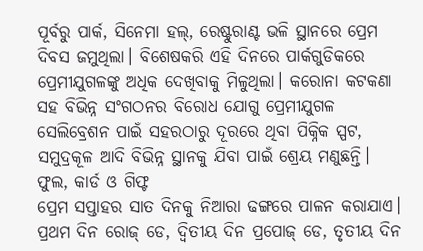ପୂର୍ବରୁ ପାର୍କ, ସିନେମା ହଲ୍, ରେଷ୍ଟୁରାଣ୍ଟ ଭଳି ସ୍ଥାନରେ ପ୍ରେମ ଦିବସ ଜମୁଥିଲା। ବିଶେଷକରି ଏହି ଦିନରେ ପାର୍କଗୁଡିକରେ ପ୍ରେମୀଯୁଗଳଙ୍କୁ ଅଧିକ ଦେଖିବାକୁ ମିଳୁଥିଲା। କରୋନା କଟକଣା ସହ ବିଭିନ୍ନ ସଂଗଠନର ବିରୋଧ ଯୋଗୁ ପ୍ରେମୀଯୁଗଳ ସେଲିବ୍ରେଶନ ପାଇଁ ସହରଠାରୁ ଦୂରରେ ଥିବା ପିକ୍ନିକ ସ୍ପଟ, ସମୁଦ୍ରକୂଳ ଆଦି ବିଭିନ୍ନ ସ୍ଥାନକୁ ଯିବା ପାଇଁ ଶ୍ରେୟ ମଣୁଛନ୍ତି।
ଫୁଲ, କାର୍ଡ ଓ ଗିଫ୍ଟ
ପ୍ରେମ ସପ୍ତାହର ସାତ ଦିନକୁ ନିଆରା ଢଙ୍ଗରେ ପାଳନ କରାଯାଏ। ପ୍ରଥମ ଦିନ ରୋଜ୍ ଡେ, ଦ୍ୱିତୀୟ ଦିନ ପ୍ରପୋଜ୍ ଡେ, ତୃତୀୟ ଦିନ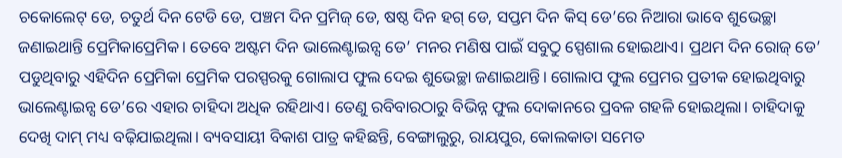ଚକୋଲେଟ୍ ଡେ, ଚତୁର୍ଥ ଦିନ ଟେଡି ଡେ, ପଞ୍ଚମ ଦିନ ପ୍ରମିଜ୍ ଡେ, ଷଷ୍ଠ ଦିନ ହଗ୍ ଡେ, ସପ୍ତମ ଦିନ କିସ୍ ଡେ’ରେ ନିଆରା ଭାବେ ଶୁଭେଚ୍ଛା ଜଣାଇଥାନ୍ତି ପ୍ରେମିକାପ୍ରେମିକ। ତେବେ ଅଷ୍ଟମ ଦିନ ଭାଲେଣ୍ଟାଇନ୍ସ ଡେ’ ମନର ମଣିଷ ପାଇଁ ସବୁଠୁ ସ୍ପେଶାଲ ହୋଇଥାଏ। ପ୍ରଥମ ଦିନ ରୋଜ୍ ଡେ’ ପଡୁଥିବାରୁ ଏହିଦିନ ପ୍ରେମିକା ପ୍ରେମିକ ପରସ୍ପରକୁ ଗୋଲାପ ଫୁଲ ଦେଇ ଶୁଭେଚ୍ଛା ଜଣାଇଥାନ୍ତି। ଗୋଲାପ ଫୁଲ ପ୍ରେମର ପ୍ରତୀକ ହୋଇଥିବାରୁ ଭାଲେଣ୍ଟାଇନ୍ସ ଡେ’ରେ ଏହାର ଚାହିଦା ଅଧିକ ରହିଥାଏ। ତେଣୁ ରବିବାରଠାରୁ ବିଭିନ୍ନ ଫୁଲ ଦୋକାନରେ ପ୍ରବଳ ଗହଳି ହୋଇଥିଲା। ଚାହିଦାକୁ ଦେଖି ଦାମ୍ ମଧ୍ୟ ବଢ଼ିଯାଇଥିଲା। ବ୍ୟବସାୟୀ ବିକାଶ ପାତ୍ର କହିଛନ୍ତି, ବେଙ୍ଗାଲୁରୁ, ରାୟପୁର, କୋଲକାତା ସମେତ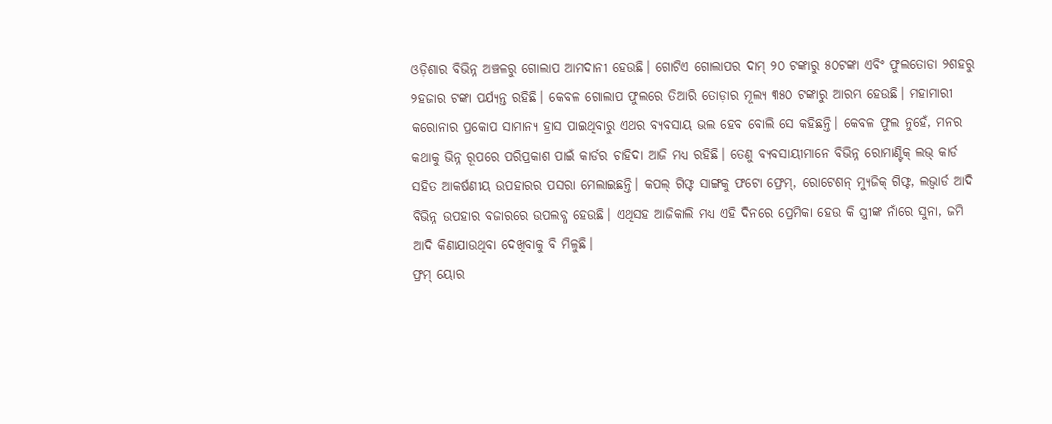ଓଡ଼ିଶାର ବିଭିନ୍ନ ଅଞ୍ଚଳରୁ ଗୋଲାପ ଆମଦାନୀ ହେଉଛି। ଗୋଟିଏ ଗୋଲାପର ଦାମ୍ ୨୦ ଟଙ୍କାରୁ ୫୦ଟଙ୍କା ଏବିଂ ଫୁଲତୋଡା ୨ଶହରୁ ୨ହଜାର ଟଙ୍କା ପର୍ଯ୍ୟନ୍ତ ରହିଛି। କେବଳ ଗୋଲାପ ଫୁଲରେ ତିଆରି ତୋଡ଼ାର ମୂଲ୍ୟ ୩୫୦ ଟଙ୍କାରୁ ଆରମ୍ଭ ହେଉଛି। ମହାମାରୀ କରୋନାର ପ୍ରକୋପ ସାମାନ୍ୟ ହ୍ରାସ ପାଇଥିବାରୁ ଏଥର ବ୍ୟବସାୟ ଭଲ ହେବ ବୋଲି ସେ କହିଛନ୍ତି। କେବଳ ଫୁଲ ନୁହେଁ, ମନର କଥାକୁ ଭିନ୍ନ ରୂପରେ ପରିପ୍ରକାଶ ପାଇଁ କାର୍ଡର ଚାହିଦା ଆଜି ମଧ୍ୟ ରହିଛି। ତେଣୁ ବ୍ୟବସାୟୀମାନେ ବିଭିନ୍ନ ରୋମାଣ୍ଟିକ୍ ଲଭ୍ କାର୍ଡ ସହିତ ଆକର୍ଷଣୀୟ ଉପହାରର ପସରା ମେଲାଇଛନ୍ତି। କପଲ୍ ଗିଫ୍ଟ ସାଙ୍ଗକୁ ଫଟୋ ଫ୍ରେମ୍, ରୋଟେଶନ୍ ମ୍ୟୁଜିକ୍ ଗିଫ୍ଟ, ଲଭ୍ବାର୍ଡ ଆଦି ବିଭିନ୍ନ ଉପହାର ବଜାରରେ ଉପଲବ୍ଧ ହେଉଛି। ଏଥିସହ ଆଜିକାଲି ମଧ୍ୟ ଏହି ଦିନରେ ପ୍ରେମିକା ହେଉ କି ସ୍ତ୍ରୀଙ୍କ ନାଁରେ ସୁନା, ଜମି ଆଦି କିଣାଯାଉଥିବା ଦେଖିବାକୁ ବି ମିଳୁଛି।
ଫ୍ରମ୍ ୟୋର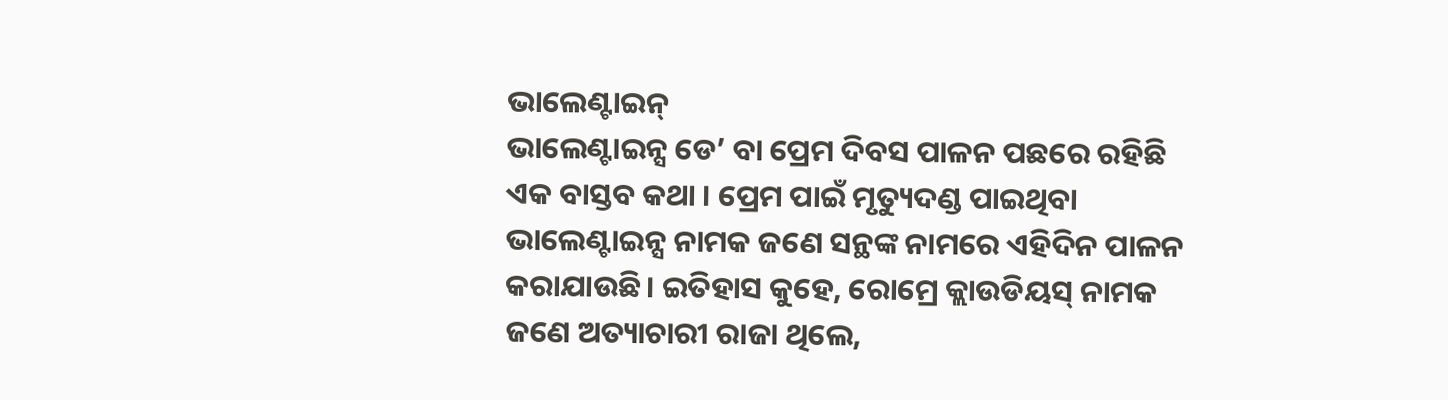ଭାଲେଣ୍ଟାଇନ୍
ଭାଲେଣ୍ଟାଇନ୍ସ ଡେ’ ବା ପ୍ରେମ ଦିବସ ପାଳନ ପଛରେ ରହିଛି ଏକ ବାସ୍ତବ କଥା । ପ୍ରେମ ପାଇଁ ମୃତ୍ୟୁଦଣ୍ଡ ପାଇଥିବା ଭାଲେଣ୍ଟାଇନ୍ସ ନାମକ ଜଣେ ସନ୍ଥଙ୍କ ନାମରେ ଏହିଦିନ ପାଳନ କରାଯାଉଛି। ଇତିହାସ କୁହେ, ରୋମ୍ରେ କ୍ଲାଉଡିୟସ୍ ନାମକ ଜଣେ ଅତ୍ୟାଚାରୀ ରାଜା ଥିଲେ,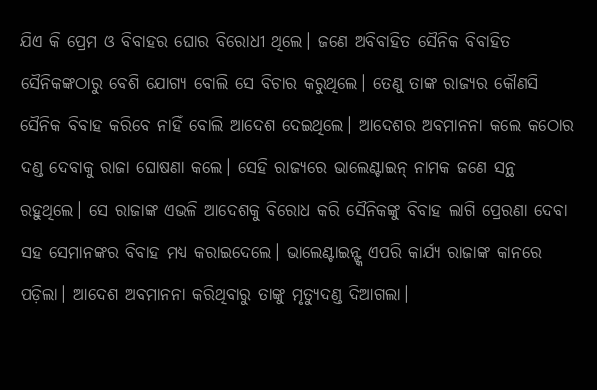ଯିଏ କି ପ୍ରେମ ଓ ବିବାହର ଘୋର ବିରୋଧୀ ଥିଲେ। ଜଣେ ଅବିବାହିତ ସୈନିକ ବିବାହିତ ସୈନିକଙ୍କଠାରୁ ବେଶି ଯୋଗ୍ୟ ବୋଲି ସେ ବିଚାର କରୁଥିଲେ। ତେଣୁ ତାଙ୍କ ରାଜ୍ୟର କୌଣସି ସୈନିକ ବିବାହ କରିବେ ନାହିଁ ବୋଲି ଆଦେଶ ଦେଇଥିଲେ। ଆଦେଶର ଅବମାନନା କଲେ କଠୋର ଦଣ୍ଡ ଦେବାକୁ ରାଜା ଘୋଷଣା କଲେ। ସେହି ରାଜ୍ୟରେ ଭାଲେଣ୍ଟାଇନ୍ ନାମକ ଜଣେ ସନ୍ଥ ରହୁଥିଲେ। ସେ ରାଜାଙ୍କ ଏଭଳି ଆଦେଶକୁ ବିରୋଧ କରି ସୈନିକଙ୍କୁ ବିବାହ ଲାଗି ପ୍ରେରଣା ଦେବା ସହ ସେମାନଙ୍କର ବିବାହ ମଧ୍ୟ କରାଇଦେଲେ। ଭାଲେଣ୍ଟାଇନ୍ଙ୍କ ଏପରି କାର୍ଯ୍ୟ ରାଜାଙ୍କ କାନରେ ପଡ଼ିଲା। ଆଦେଶ ଅବମାନନା କରିଥିବାରୁ ତାଙ୍କୁ ମୃତ୍ୟୁଦଣ୍ଡ ଦିଆଗଲା।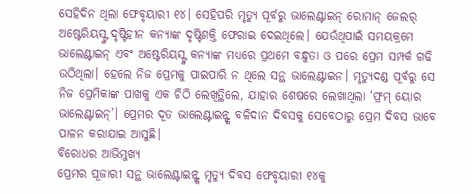ସେହିଦିନ ଥିଲା ଫେବୃୟାରୀ ୧୪। ସେହିପରି ମୃତ୍ୟୁ ପୂର୍ବରୁ ଭାଲେଣ୍ଟାଇନ୍ ରୋମାନ୍ ଜେଲର୍ ଅଷ୍ଟେରିୟସ୍ଙ୍କ ଦୃଷ୍ଟିହୀନ କନ୍ୟାଙ୍କ ଦୃଷ୍ଟିଶକ୍ତି ଫେରାଇ ଦେଇଥିଲେ। ଯେଉଁଥିପାଇଁ ସମୟକ୍ରମେ ଭାଲେଣ୍ଟାଇନ୍ ଏବଂ ଅଷ୍ଟେରିୟସ୍ଙ୍କ କନ୍ୟାଙ୍କ ମଧ୍ୟରେ ପ୍ରଥମେ ବନ୍ଧୁତା ଓ ପରେ ପ୍ରେମ ସମ୍ପର୍କ ଗଢି ଉଠିଥିଲା। ହେଲେ ନିଜ ପ୍ରେମକୁ ପାଇପାରି ନ ଥିଲେ ସନ୍ଥ ଭାଲେଣ୍ଟାଇନ। ମୃତ୍ୟୁଦଣ୍ଡ ପୂର୍ବରୁ ସେ ନିଜ ପ୍ରେମିକାଙ୍କ ପାଖକୁ ଏକ ଚିଠି ଲେଖିତ୍ଥିଲେ, ଯାହାର ଶେଷରେ ଲେଖାଥିଲା ‘ଫ୍ରମ୍ ୟୋର ଭାଲେଣ୍ଟାଇନ୍’। ପ୍ରେମର ଦୂତ ଭାଲେଣ୍ଟାଇନ୍ଙ୍କ ବଳିଦାନ ଦିବସକୁ ସେବେଠାରୁ ପ୍ରେମ ଦିବସ ଭାବେ ପାଳନ କରାଯାଇ ଆସୁଛି।
ବିରୋଧର ଆଭିମୁଖ୍ୟ
ପ୍ରେମର ପୂଜାରୀ ସନ୍ଥ ଭାଲେଣ୍ଟାଇନ୍ଙ୍କ ମୃତ୍ୟୁ ଦିବସ ଫେବୃୟାରୀ ୧୪କୁ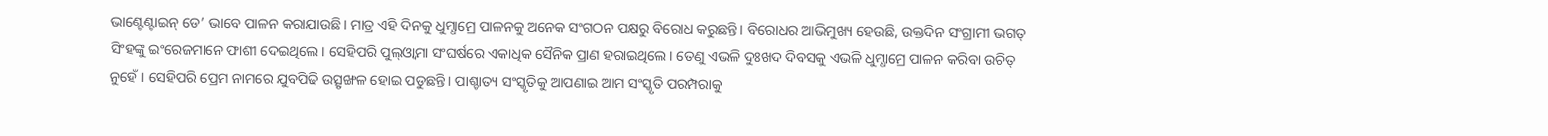ଭାଣ୍ଟେଣ୍ଟାଇନ୍ ଡେ’ ଭାବେ ପାଳନ କରାଯାଉଛି। ମାତ୍ର ଏହି ଦିନକୁ ଧୁମ୍ଧାମ୍ରେ ପାଳନକୁ ଅନେକ ସଂଗଠନ ପକ୍ଷରୁ ବିରୋଧ କରୁଛନ୍ତି। ବିରୋଧର ଆଭିମୁଖ୍ୟ ହେଉଛି, ଉକ୍ତଦିନ ସଂଗ୍ରାମୀ ଭଗତ୍ ସିଂହଙ୍କୁ ଇଂରେଜମାନେ ଫାଶୀ ଦେଇଥିଲେ। ସେହିପରି ପୁଲ୍ଓ୍ବାମା ସଂଘର୍ଷରେ ଏକାଧିକ ସୈନିକ ପ୍ରାଣ ହରାଇଥିଲେ। ତେଣୁ ଏଭଳି ଦୁଃଖଦ ଦିବସକୁ ଏଭଳି ଧୁମ୍ଧାମ୍ରେ ପାଳନ କରିବା ଉଚିତ୍ ନୁହେଁ। ସେହିପରି ପ୍ରେମ ନାମରେ ଯୁବପିଢି ଉତ୍ସୃଙ୍ଖଳ ହୋଇ ପଡୁଛନ୍ତି। ପାଶ୍ଚାତ୍ୟ ସଂସ୍କୃତିକୁ ଆପଣାଇ ଆମ ସଂସ୍କୃତି ପରମ୍ପରାକୁ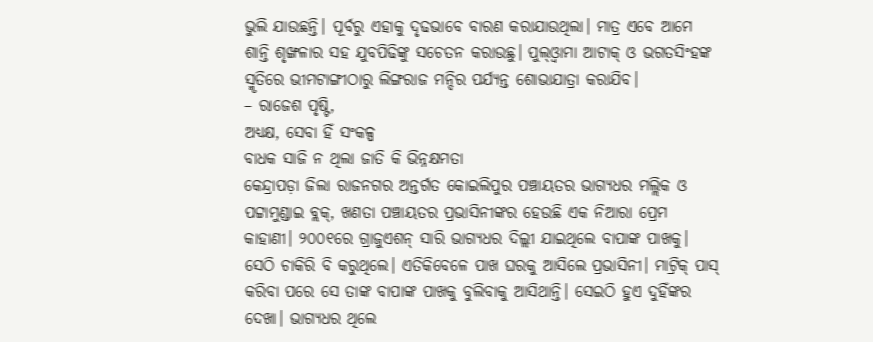ଭୁଲି ଯାଉଛନ୍ତି। ପୂର୍ବରୁ ଏହାକୁ ଦୃଢଭାବେ ବାରଣ କରାଯାଉଥିଲା। ମାତ୍ର ଏବେ ଆମେ ଶାନ୍ତି ଶୃଙ୍ଖଳାର ସହ ଯୁବପିଢିଙ୍କୁ ସଚେତନ କରାଉଛୁ। ପୁଲ୍ଓ୍ବାମା ଆଟାକ୍ ଓ ଭଗତସିଂହଙ୍କ ସ୍ମୃତିରେ ଭୀମଟାଙ୍ଗୀଠାରୁ ଲିଙ୍ଗରାଜ ମନ୍ଦିର ପର୍ଯ୍ୟନ୍ତ ଶୋଭାଯାତ୍ରା କରାଯିବ।
– ରାଜେଶ ପୃଷ୍ଟି,
ଅଧ୍ୟକ୍ଷ, ସେବା ହିଁ ସଂକଳ୍ପ
ବାଧକ ସାଜି ନ ଥିଲା ଜାତି କି ଭିନ୍ନକ୍ଷମତା
କେନ୍ଦ୍ରାପଡ଼ା ଜିଲା ରାଜନଗର ଅନ୍ତର୍ଗତ କୋଇଲିପୁର ପଞ୍ଚାୟତର ଭାଗ୍ୟଧର ମଲ୍ଲିକ ଓ ପଟ୍ଟାମୁଣ୍ଡାଇ ବ୍ଲକ୍, ଖଣତା ପଞ୍ଚାୟତର ପ୍ରଭାସିନୀଙ୍କର ହେଉଛି ଏକ ନିଆରା ପ୍ରେମ କାହାଣୀ। ୨୦୦୧ରେ ଗ୍ରାଜୁଏଶନ୍ ସାରି ଭାଗ୍ୟଧର ଦିଲ୍ଲୀ ଯାଇଥିଲେ ବାପାଙ୍କ ପାଖକୁ। ସେଠି ଚାକିରି ବି କରୁଥିଲେ। ଏତିକିବେଳେ ପାଖ ଘରକୁ ଆସିଲେ ପ୍ରଭାସିନୀ। ମାଟ୍ରିକ୍ ପାସ୍ କରିବା ପରେ ସେ ତାଙ୍କ ବାପାଙ୍କ ପାଖକୁ ବୁଲିବାକୁ ଆସିଥାନ୍ତି। ସେଇଠି ହୁଏ ଦୁହିଁଙ୍କର ଦେଖା। ଭାଗ୍ୟଧର ଥିଲେ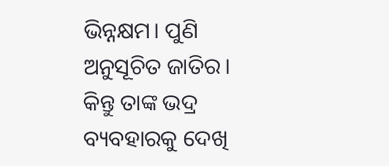ଭିନ୍ନକ୍ଷମ। ପୁଣି ଅନୁସୂଚିତ ଜାତିର। କିନ୍ତୁ ତାଙ୍କ ଭଦ୍ର ବ୍ୟବହାରକୁ ଦେଖି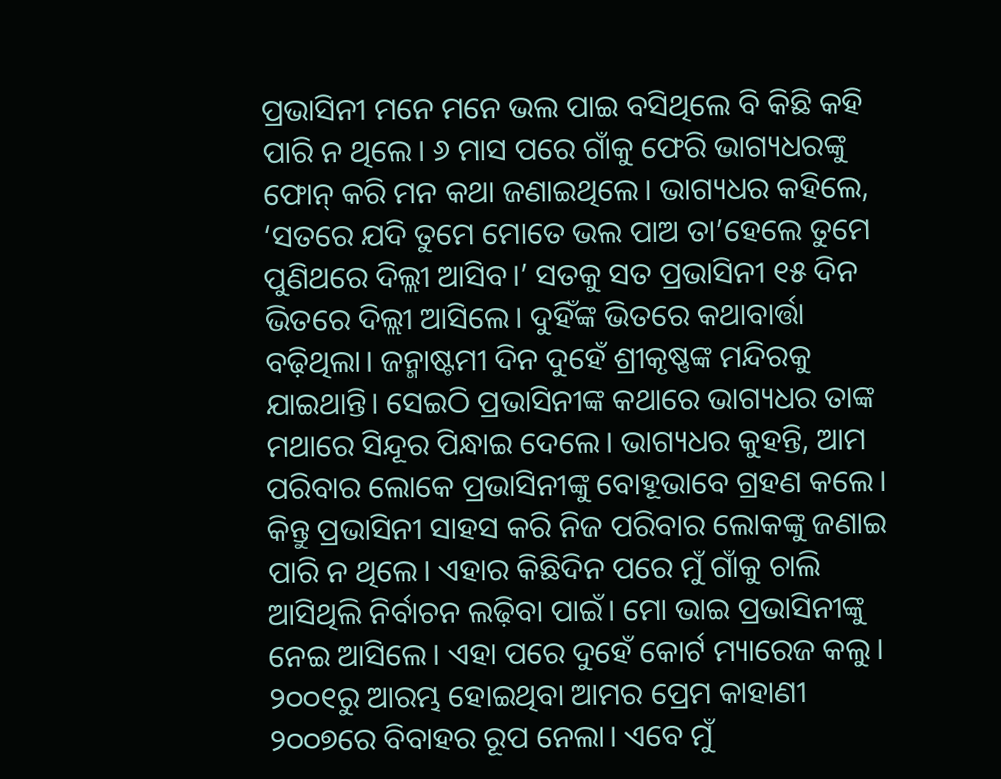ପ୍ରଭାସିନୀ ମନେ ମନେ ଭଲ ପାଇ ବସିଥିଲେ ବି କିଛି କହି ପାରି ନ ଥିଲେ। ୬ ମାସ ପରେ ଗାଁକୁ ଫେରି ଭାଗ୍ୟଧରଙ୍କୁ ଫୋନ୍ କରି ମନ କଥା ଜଣାଇଥିଲେ। ଭାଗ୍ୟଧର କହିଲେ, ‘ସତରେ ଯଦି ତୁମେ ମୋତେ ଭଲ ପାଅ ତା’ହେଲେ ତୁମେ ପୁଣିଥରେ ଦିଲ୍ଲୀ ଆସିବ।’ ସତକୁ ସତ ପ୍ରଭାସିନୀ ୧୫ ଦିନ ଭିତରେ ଦିଲ୍ଲୀ ଆସିଲେ। ଦୁହିଁଙ୍କ ଭିତରେ କଥାବାର୍ତ୍ତା ବଢ଼ିଥିଲା। ଜନ୍ମାଷ୍ଟମୀ ଦିନ ଦୁହେଁ ଶ୍ରୀକୃଷ୍ଣଙ୍କ ମନ୍ଦିରକୁ ଯାଇଥାନ୍ତି। ସେଇଠି ପ୍ରଭାସିନୀଙ୍କ କଥାରେ ଭାଗ୍ୟଧର ତାଙ୍କ ମଥାରେ ସିନ୍ଦୂର ପିନ୍ଧାଇ ଦେଲେ। ଭାଗ୍ୟଧର କୁହନ୍ତି, ଆମ ପରିବାର ଲୋକେ ପ୍ରଭାସିନୀଙ୍କୁ ବୋହୂଭାବେ ଗ୍ରହଣ କଲେ। କିନ୍ତୁ ପ୍ରଭାସିନୀ ସାହସ କରି ନିଜ ପରିବାର ଲୋକଙ୍କୁ ଜଣାଇ ପାରି ନ ଥିଲେ। ଏହାର କିଛିଦିନ ପରେ ମୁଁ ଗାଁକୁ ଚାଲି ଆସିଥିଲି ନିର୍ବାଚନ ଲଢ଼ିବା ପାଇଁ। ମୋ ଭାଇ ପ୍ରଭାସିନୀଙ୍କୁ ନେଇ ଆସିଲେ। ଏହା ପରେ ଦୁହେଁ କୋର୍ଟ ମ୍ୟାରେଜ କଲୁ। ୨୦୦୧ରୁ ଆରମ୍ଭ ହୋଇଥିବା ଆମର ପ୍ରେମ କାହାଣୀ ୨୦୦୭ରେ ବିବାହର ରୂପ ନେଲା। ଏବେ ମୁଁ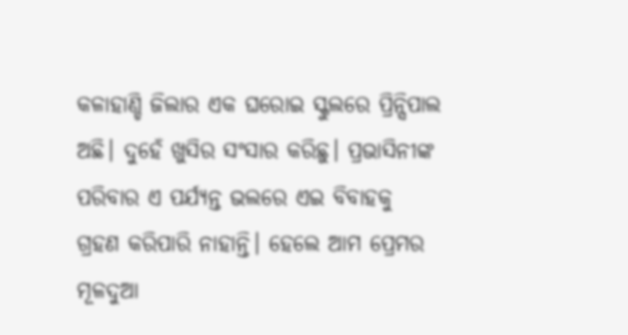କଳାହାଣ୍ଡି ଜିଲାର ଏକ ଘରୋଇ ସ୍କୁଲରେ ପ୍ରିନ୍ସିପାଲ ଅଛି। ଦୁହେଁ ଖୁସିର ସଂସାର କରିଛୁ। ପ୍ରଭାସିନୀଙ୍କ ପରିବାର ଏ ପର୍ଯ୍ୟନ୍ତ ଭଲରେ ଏଇ ବିବାହକୁ ଗ୍ରହଣ କରିପାରି ନାହାନ୍ତି। ହେଲେ ଆମ ପ୍ରେମର ମୂଳଦୁଆ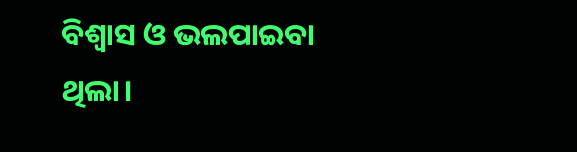ବିଶ୍ୱାସ ଓ ଭଲପାଇବା ଥିଲା।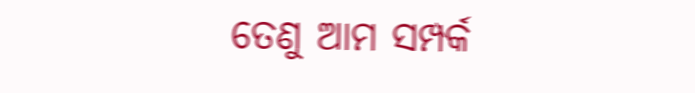ତେଣୁ ଆମ ସମ୍ପର୍କ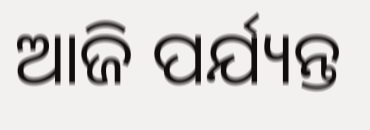ଆଜି ପର୍ଯ୍ୟନ୍ତ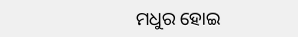ମଧୁର ହୋଇ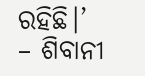ରହିଛି।’
– ଶିବାନୀ